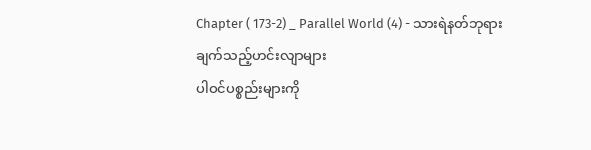Chapter ( 173-2) _ Parallel World (4) - သားရဲနတ်ဘုရား ချက်သည့်ဟင်းလျာများ
ပါဝင်ပစ္စည်းများကို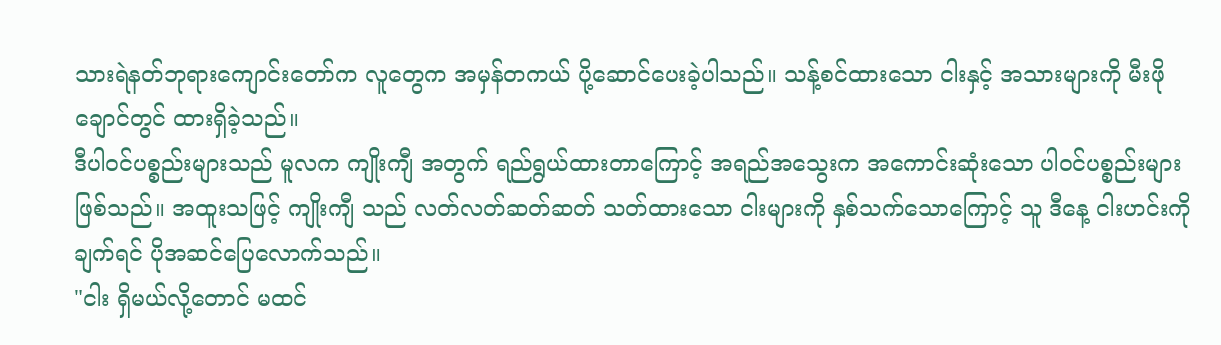သားရဲနတ်ဘုရားကျောင်းတော်က လူတွေက အမှန်တကယ် ပို့ဆောင်ပေးခဲ့ပါသည်။ သန့်စင်ထားသော ငါးနှင့် အသားများကို မီးဖိုချောင်တွင် ထားရှိခဲ့သည်။
ဒီပါဝင်ပစ္စည်းများသည် မူလက ကျိုးကျီ အတွက် ရည်ရွယ်ထားတာကြောင့် အရည်အသွေးက အကောင်းဆုံးသော ပါဝင်ပစ္စည်းများဖြစ်သည်။ အထူးသဖြင့် ကျိုးကျီ သည် လတ်လတ်ဆတ်ဆတ် သတ်ထားသော ငါးများကို နှစ်သက်သောကြောင့် သူ ဒီနေ့ ငါးဟင်းကို ချက်ရင် ပိုအဆင်ပြေလောက်သည်။
"ငါး ရှိမယ်လို့တောင် မထင်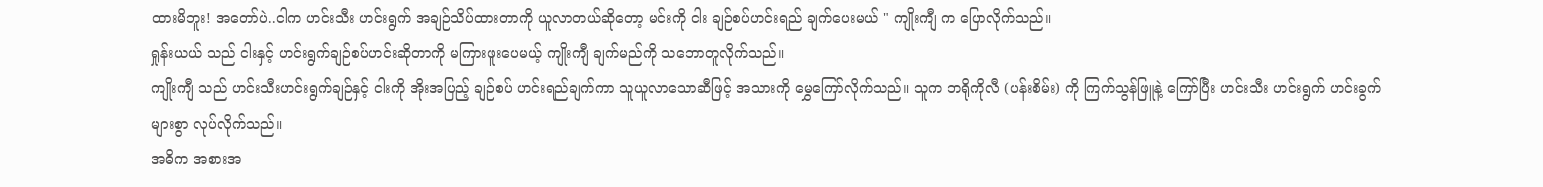ထားမိဘူး! အတော်ပဲ..ငါက ဟင်းသီး ဟင်းရွက် အချဉ်သိပ်ထားတာကို ယူလာတယ်ဆိုတော့ မင်းကို ငါး ချဉ်စပ်ဟင်းရည် ချက်ပေးမယ် " ကျိုးကျီ က ပြောလိုက်သည်။
ရှုန်းယယ် သည် ငါးနှင့် ဟင်းရွက်ချဉ်စပ်ဟင်းဆိုတာကို မကြားဖူးပေမယ့် ကျိုးကျီ ချက်မည်ကို သဘောတူလိုက်သည်။
ကျိုးကျီ သည် ဟင်းသီးဟင်းရွက်ချဉ်နှင့် ငါးကို အိုးအပြည့် ချဉ်စပ် ဟင်းရည်ချက်ကာ သူယူလာသောဆီဖြင့် အသားကို မွှေကြော်လိုက်သည်။ သူက ဘရိုကိုလီ (ပန်းစိမ်း) ကို ကြက်သွန်ဖြူနဲ့ ကြော်ပြီး ဟင်းသီး ဟင်းရွက် ဟင်းခွက်များစွာ လုပ်လိုက်သည်။
အဓိက အစားအ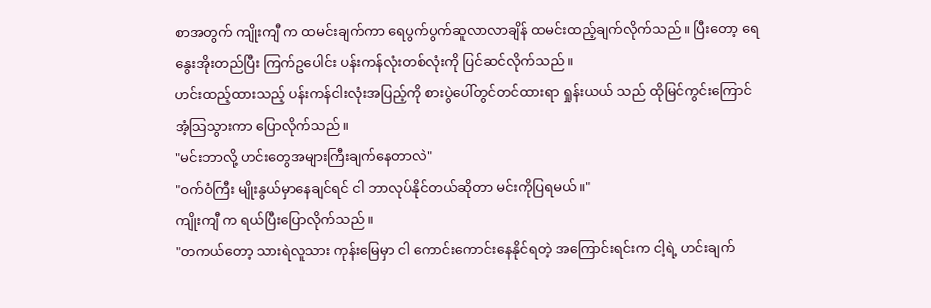စာအတွက် ကျိုးကျီ က ထမင်းချက်ကာ ရေပွက်ပွက်ဆူလာလာချိန် ထမင်းထည့်ချက်လိုက်သည်။ ပြီးတော့ ရေနွေးအိုးတည်ပြီး ကြက်ဥပေါင်း ပန်းကန်လုံးတစ်လုံးကို ပြင်ဆင်လိုက်သည်။
ဟင်းထည့်ထားသည့် ပန်းကန်ငါးလုံးအပြည့်ကို စားပွဲပေါ်တွင်တင်ထားရာ ရှုန်းယယ် သည် ထိုမြင်ကွင်းကြောင် အံ့သြသွားကာ ပြောလိုက်သည်။
"မင်းဘာလို့ ဟင်းတွေအများကြီးချက်နေတာလဲ"
"ဝက်ဝံကြီး မျိုးနွယ်မှာနေချင်ရင် ငါ ဘာလုပ်နိုင်တယ်ဆိုတာ မင်းကိုပြရမယ်။"
ကျိုးကျီ က ရယ်ပြီးပြောလိုက်သည်။
"တကယ်တော့ သားရဲလူသား ကုန်းမြေမှာ ငါ ကောင်းကောင်းနေနိုင်ရတဲ့ အကြောင်းရင်းက ငါ့ရဲ့ ဟင်းချက်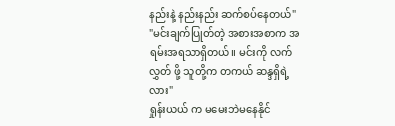နည်းနဲ့ နည်းနည်း ဆက်စပ်နေတယ်"
"မင်းချက်ပြုတ်တဲ့ အစားအစာက အရမ်းအရသာရှိတယ်။ မင်းကို လက်လွှတ် ဖို့ သူတို့က တကယ် ဆန္ဒရှိရဲ့လား"
ရှုန်းယယ် က မမေးဘဲမနေနိုင်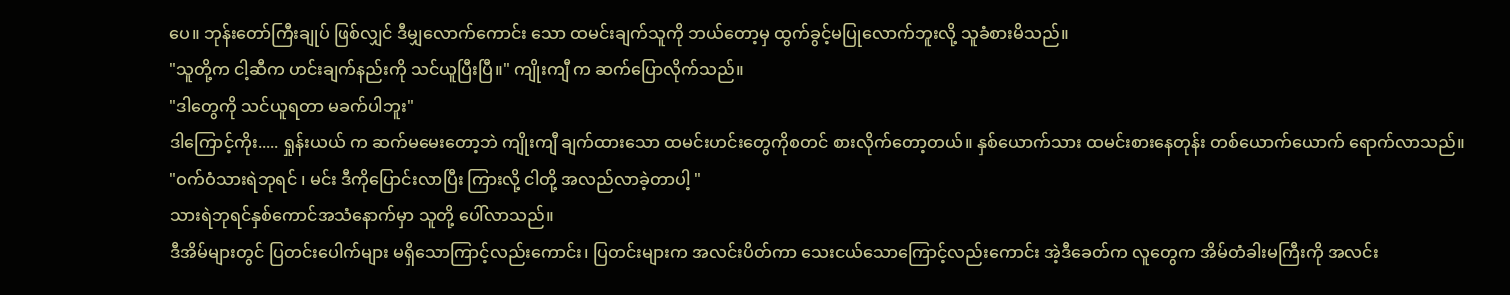ပေ။ ဘုန်းတော်ကြီးချုပ် ဖြစ်လျှင် ဒီမျှလောက်ကောင်း သော ထမင်းချက်သူကို ဘယ်တော့မှ ထွက်ခွင့်မပြုလောက်ဘူးလို့ သူခံစားမိသည်။
"သူတို့က ငါ့ဆီက ဟင်းချက်နည်းကို သင်ယူပြီးပြီ။" ကျိုးကျီ က ဆက်ပြောလိုက်သည်။
"ဒါတွေကို သင်ယူရတာ မခက်ပါဘူး"
ဒါကြောင့်ကိုး..... ရှုန်းယယ် က ဆက်မမေးတော့ဘဲ ကျိုးကျီ ချက်ထားသော ထမင်းဟင်းတွေကိုစတင် စားလိုက်တော့တယ်။ နှစ်ယောက်သား ထမင်းစားနေတုန်း တစ်ယောက်ယောက် ရောက်လာသည်။
"ဝက်ဝံသားရဲဘုရင် ၊ မင်း ဒီကိုပြောင်းလာပြီး ကြားလို့ ငါတို့ အလည်လာခဲ့တာပါ့ "
သားရဲဘုရင်နှစ်ကောင်အသံနောက်မှာ သူတို့ ပေါ်လာသည်။
ဒီအိမ်များတွင် ပြတင်းပေါက်များ မရှိသောကြာင့်လည်းကောင်း၊ ပြတင်းများက အလင်းပိတ်ကာ သေးငယ်သောကြောင့်လည်းကောင်း အဲ့ဒီခေတ်က လူတွေက အိမ်တံခါးမကြီးကို အလင်း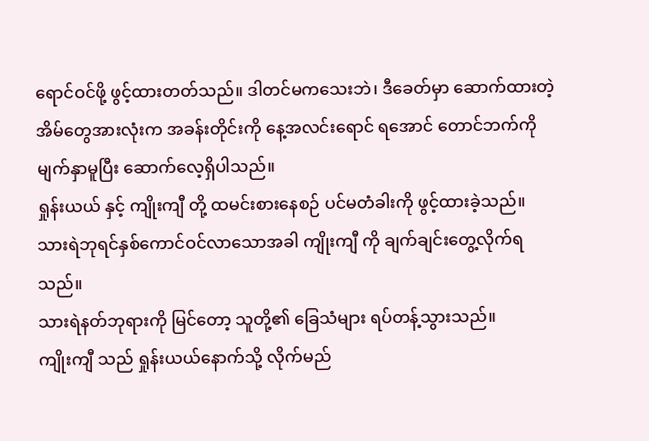ရောင်ဝင်ဖို့ ဖွင့်ထားတတ်သည်။ ဒါတင်မကသေးဘဲ၊ ဒီခေတ်မှာ ဆောက်ထားတဲ့ အိမ်တွေအားလုံးက အခန်းတိုင်းကို နေ့အလင်းရောင် ရအောင် တောင်ဘက်ကို မျက်နှာမူပြီး ဆောက်လေ့ရှိပါသည်။
ရှုန်းယယ် နှင့် ကျိုးကျီ တို့ ထမင်းစားနေစဉ် ပင်မတံခါးကို ဖွင့်ထားခဲ့သည်။ သားရဲဘုရင်နှစ်ကောင်ဝင်လာသောအခါ ကျိုးကျီ ကို ချက်ချင်းတွေ့လိုက်ရသည်။
သားရဲနတ်ဘုရားကို မြင်တော့ သူတို့၏ ခြေသံများ ရပ်တန့်သွားသည်။
ကျိုးကျီ သည် ရှုန်းယယ်နောက်သို့ လိုက်မည်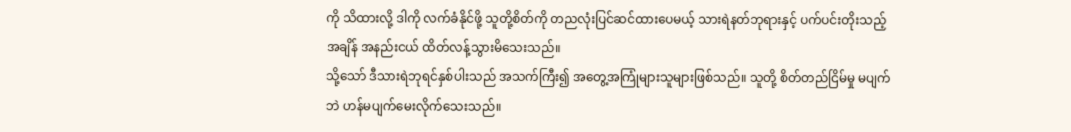ကို သိထားလို့ ဒါကို လက်ခံနိုင်ဖို့ သူတို့စိတ်ကို တညလုံးပြင်ဆင်ထားပေမယ့် သားရဲနတ်ဘုရားနှင့် ပက်ပင်းတိုးသည့်အချိန် အနည်းငယ် ထိတ်လန့်သွားမိသေးသည်။
သို့သော် ဒီသားရဲဘုရင်နှစ်ပါးသည် အသက်ကြီး၍ အတွေ့အကြုံများသူများဖြစ်သည်။ သူတို့ စိတ်တည်ငြိမ်မှု မပျက်ဘဲ ဟန်မပျက်မေးလိုက်သေးသည်။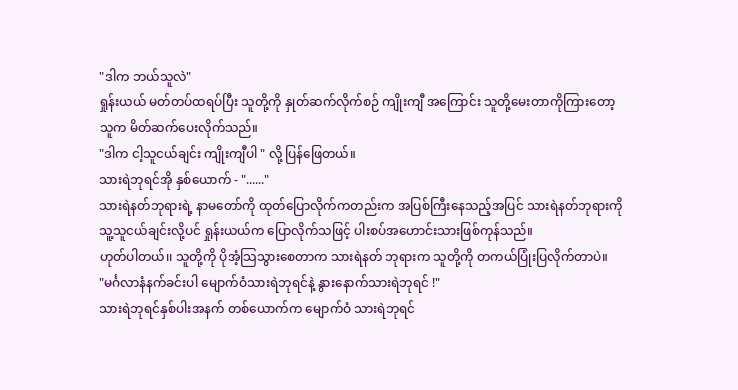"ဒါက ဘယ်သူလဲ"
ရှုန်းယယ် မတ်တပ်ထရပ်ပြီး သူတို့ကို နှုတ်ဆက်လိုက်စဉ် ကျိုးကျီ အကြောင်း သူတို့မေးတာကိုကြားတော့ သူက မိတ်ဆက်ပေးလိုက်သည်။
"ဒါက ငါ့သူငယ်ချင်း ကျိုးကျီပါ " လို့ ပြန်ဖြေတယ်။
သားရဲဘုရင်အို နှစ်ယောက် - "......"
သားရဲနတ်ဘုရားရဲ့ နာမတော်ကို ထုတ်ပြောလိုက်ကတည်းက အပြစ်ကြီးနေသည့်အပြင် သားရဲနတ်ဘုရားကို သူ့သူငယ်ချင်းလို့ပင် ရှုန်းယယ်က ပြောလိုက်သဖြင့် ပါးစပ်အဟောင်းသားဖြစ်ကုန်သည်။
ဟုတ်ပါတယ်၊၊ သူတို့ကို ပိုအံ့သြသွားစေတာက သားရဲနတ် ဘုရားက သူတို့ကို တကယ်ပြုံးပြလိုက်တာပဲ။
"မင်္ဂလာနံနက်ခင်းပါ မျောက်ဝံသားရဲဘုရင်နဲ့ နွားနောက်သားရဲဘုရင် !"
သားရဲဘုရင်နှစ်ပါးအနက် တစ်ယောက်က မျောက်ဝံ သားရဲဘုရင်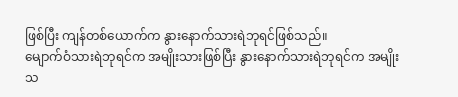ဖြစ်ပြီး ကျန်တစ်ယောက်က နွားနောက်သားရဲဘုရင်ဖြစ်သည်။
မျောက်ဝံသားရဲဘုရင်က အမျိုးသားဖြစ်ပြီး နွားနောက်သားရဲဘုရင်က အမျိုးသ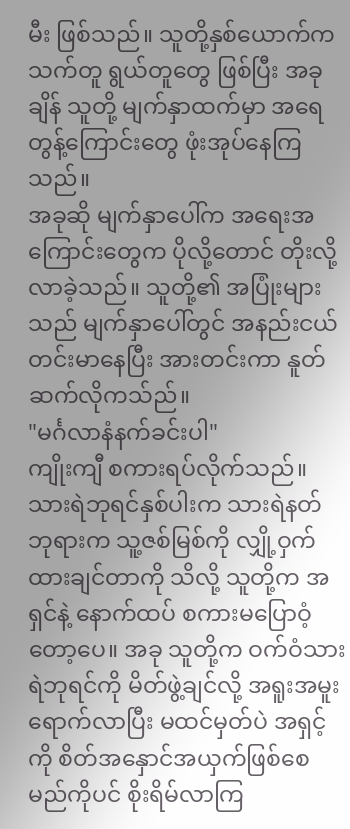မီး ဖြစ်သည်။ သူတို့နှစ်ယောက်က သက်တူ ရွယ်တူတွေ ဖြစ်ပြီး အခုချိန် သူတို့ မျက်နှာထက်မှာ အရေတွန့်ကြောင်းတွေ ဖုံးအုပ်နေကြသည်။
အခုဆို မျက်နှာပေါ်က အရေးအကြောင်းတွေက ပိုလို့တောင် တိုးလို့လာခဲ့သည်။ သူတို့၏ အပြုံးများသည် မျက်နှာပေါ်တွင် အနည်းငယ် တင်းမာနေပြီး အားတင်းကာ နူတ်ဆက်လိုကသ်ည်။
"မင်္ဂလာနံနက်ခင်းပါ"
ကျိုးကျီ စကားရပ်လိုက်သည်။ သားရဲဘုရင်နှစ်ပါးက သားရဲနတ်ဘုရားက သူ့ဇစ်မြစ်ကို လျှို့ဝှက်ထားချင်တာကို သိလို့ သူတို့က အရှင်နဲ့ နောက်ထပ် စကားမပြောဝံ့တော့ပေ။ အခု သူတို့က ဝက်ဝံသားရဲဘုရင်ကို မိတ်ဖွဲ့ချင်လို့ အရူးအမူးရောက်လာပြီး မထင်မှတ်ပဲ အရှင့်ကို စိတ်အနှောင်အယှက်ဖြစ်စေမည်ကိုပင် စိုးရိမ်လာကြ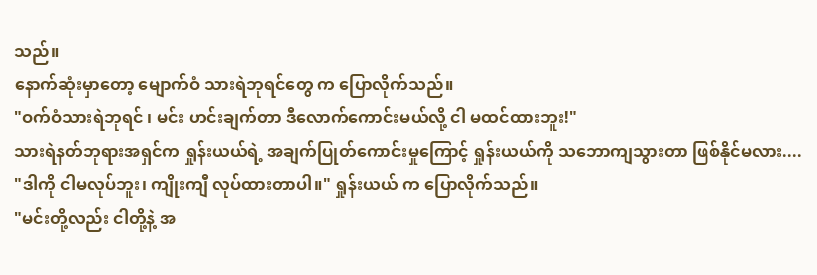သည်။
နောက်ဆုံးမှာတော့ မျောက်ဝံ သားရဲဘုရင်တွေ က ပြောလိုက်သည်။
"ဝက်ဝံသားရဲဘုရင် ၊ မင်း ဟင်းချက်တာ ဒီလောက်ကောင်းမယ်လို့ ငါ မထင်ထားဘူး!"
သားရဲနတ်ဘုရားအရှင်က ရှုန်းယယ်ရဲ့ အချက်ပြုတ်ကောင်းမှုကြောင့် ရှုန်းယယ်ကို သဘောကျသွားတာ ဖြစ်နိုင်မလား....
"ဒါကို ငါမလုပ်ဘူး၊ ကျိုးကျီ လုပ်ထားတာပါ။" ရှုန်းယယ် က ပြောလိုက်သည်။
"မင်းတို့လည်း ငါတို့နဲ့ အ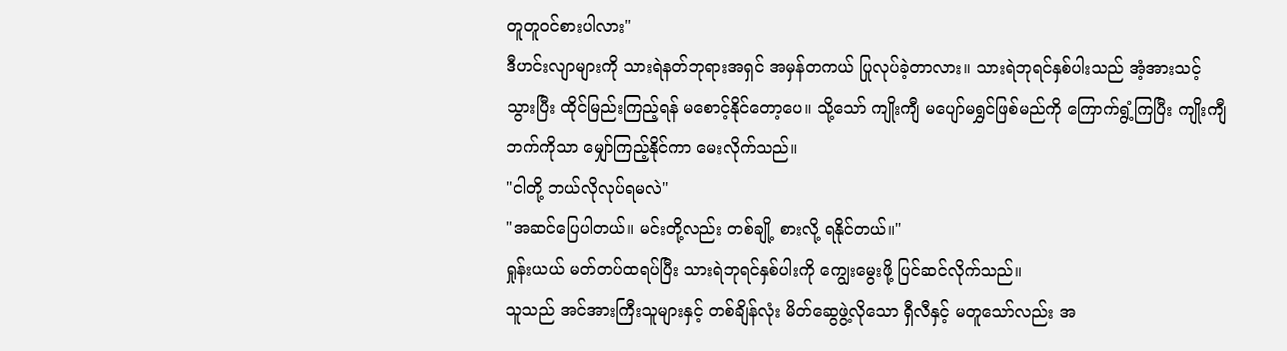တူတူဝင်စားပါလား"
ဒီဟင်းလျာများကို သားရဲနတ်ဘုရားအရှင် အမှန်တကယ် ပြုလုပ်ခဲ့တာလား။ သားရဲဘုရင်နှစ်ပါးသည် အံ့အားသင့်သွားပြီး ထိုင်မြည်းကြည့်ရန် မစောင့်နိုင်တော့ပေ။ သို့သော် ကျိုးကျီ မပျော်မရွှင်ဖြစ်မည်ကို ကြောက်ရွံ့ကြပြီး ကျိုးကျီ ဘက်ကိုသာ မျှော်ကြည့်နိုင်ကာ မေးလိုက်သည်။
"ငါတို့ ဘယ်လိုလုပ်ရမလဲ"
"အဆင်ပြေပါတယ်။ မင်းတို့လည်း တစ်ချို့ စားလို့ ရနိုင်တယ်။"
ရှုန်းယယ် မတ်တပ်ထရပ်ပြီး သားရဲဘုရင်နှစ်ပါးကို ကျွေးမွေးဖို့ ပြင်ဆင်လိုက်သည်။
သူသည် အင်အားကြီးသူများနှင့် တစ်ချိန်လုံး မိတ်ဆွေဖွဲ့လိုသော ရှီလီနှင့် မတူသော်လည်း အ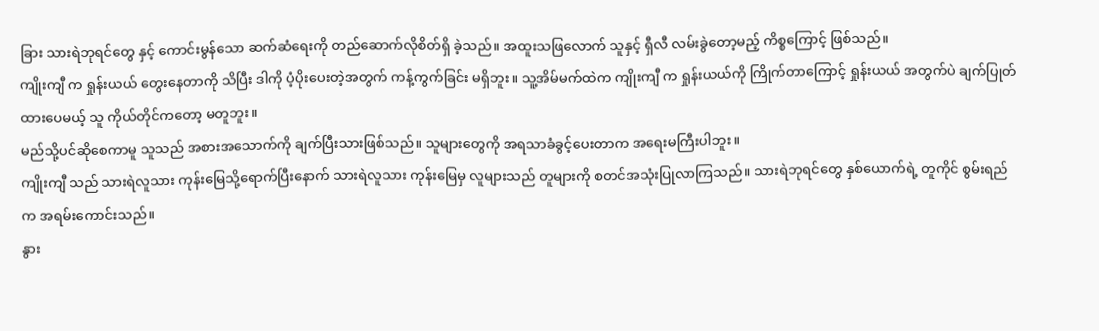ခြား သားရဲဘုရင်တွေ နှင့် ကောင်းမွန်သော ဆက်ဆံရေးကို တည်ဆောက်လိုစိတ်ရှိ ခဲ့သည်။ အထူးသဖြလောက် သူနှင့် ရှီလီ လမ်းခွဲတော့မည့် ကိစ္စကြောင့် ဖြစ်သည်။
ကျိုးကျီ က ရှုန်းယယ် တွေးနေတာကို သိပြီး ဒါကို ပံ့ပိုးပေးတဲ့အတွက် ကန့်ကွက်ခြင်း မရှိဘူး။ သူ့အိမ်မက်ထဲက ကျိုးကျီ က ရှုန်းယယ်ကို ကြိုက်တာကြောင့် ရှုန်းယယ် အတွက်ပဲ ချက်ပြုတ်ထားပေမယ့် သူ ကိုယ်တိုင်ကတော့ မတူဘူး။
မည်သို့ပင်ဆိုစေကာမူ သူသည် အစားအသောက်ကို ချက်ပြီးသားဖြစ်သည်။ သူများတွေကို အရသာခံခွင့်ပေးတာက အရေးမကြီးပါဘူး။
ကျိုးကျီ သည် သားရဲလူသား ကုန်းမြေသို့ရောက်ပြီးနောက် သားရဲလူသား ကုန်းမြေမှ လူများသည် တူများကို စတင်အသုံးပြုလာကြသည်။ သားရဲဘုရင်တွေ နှစ်ယောက်ရဲ့ တူကိုင် စွမ်းရည်က အရမ်းကောင်းသည်။
နွား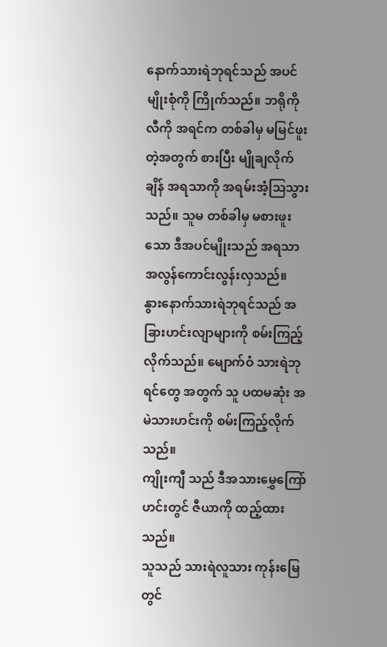နောက်သားရဲဘုရင်သည် အပင်မျိုးစုံကို ကြိုက်သည်။ ဘရိုကိုလီကို အရင်က တစ်ခါမှ မမြင်ဖူးတဲ့အတွက် စားပြီး မျိုချလိုက်ချိန် အရသာကို အရမ်းအံ့သြသွားသည်။ သူမ တစ်ခါမှ မစားဖူးသော ဒီအပင်မျိုးသည် အရသာအလွန်ကောင်းလွန်းလှသည်။
နွားနောက်သားရဲဘုရင်သည် အခြားဟင်းလျာများကို စမ်းကြည့်လိုက်သည်။ မျောက်ဝံ သားရဲဘုရင်တွေ အတွက် သူ ပထမဆုံး အမဲသားဟင်းကို စမ်းကြည့်လိုက်သည်။
ကျိုးကျီ သည် ဒီအသားမွှေကြော်ဟင်းတွင် ဇီယာကို ထည့်ထားသည်။
သူသည် သားရဲလူသား ကုန်းမြေတွင်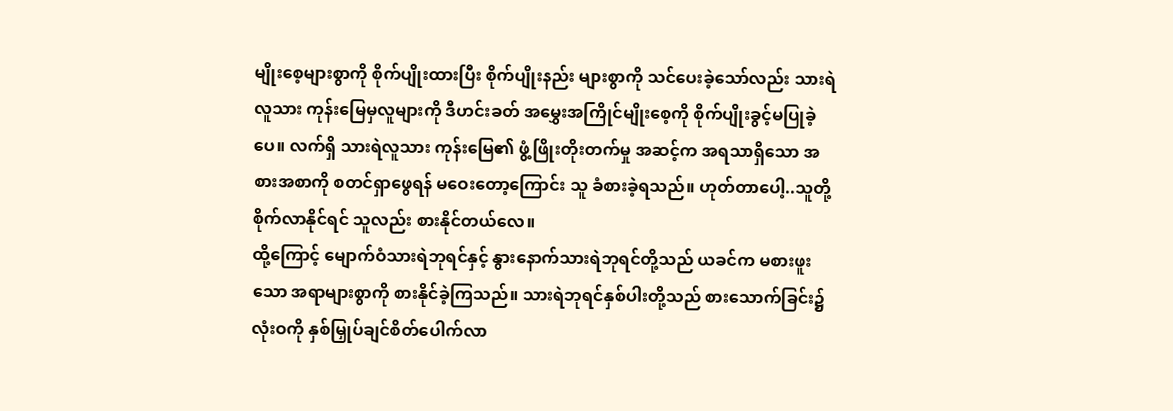မျိုးစေ့များစွာကို စိုက်ပျိုးထားပြီး စိုက်ပျိုးနည်း များစွာကို သင်ပေးခဲ့သော်လည်း သားရဲလူသား ကုန်းမြေမှလူများကို ဒီဟင်းခတ် အမွှေးအကြိုင်မျိုးစေ့ကို စိုက်ပျိုးခွင့်မပြုခဲ့ပေ။ လက်ရှိ သားရဲလူသား ကုန်းမြေ၏ ဖွံ့ဖြိုးတိုးတက်မှု အဆင့်က အရသာရှိသော အစားအစာကို စတင်ရှာဖွေရန် မဝေးတော့ကြောင်း သူ ခံစားခဲ့ရသည်။ ဟုတ်တာပေါ့..သူတို့ စိုက်လာနိုင်ရင် သူလည်း စားနိုင်တယ်လေ။
ထို့ကြောင့် မျောက်ဝံသားရဲဘုရင်နှင့် နွားနောက်သားရဲဘုရင်တို့သည် ယခင်က မစားဖူးသော အရာများစွာကို စားနိုင်ခဲ့ကြသည်။ သားရဲဘုရင်နှစ်ပါးတို့သည် စားသောက်ခြင်း၌ လုံးဝကို နှစ်မြှုပ်ချင်စိတ်ပေါက်လာ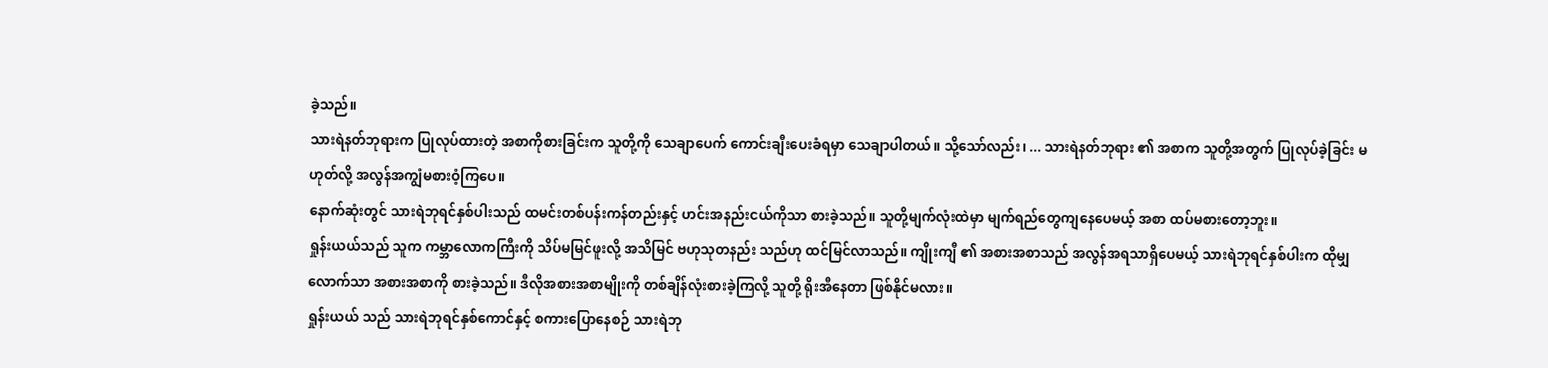ခဲ့သည်။
သားရဲနတ်ဘုရားက ပြုလုပ်ထားတဲ့ အစာကိုစားခြင်းက သူတို့ကို သေချာပေက် ကောင်းချီးပေးခံရမှာ သေချာပါတယ်။ သို့သော်လည်း၊ ... သားရဲနတ်ဘုရား ၏ အစာက သူတို့အတွက် ပြုလုပ်ခဲ့ခြင်း မဟုတ်လို့ အလွန်အကျွံမစားဝံ့ကြပေ။
နောက်ဆုံးတွင် သားရဲဘုရင်နှစ်ပါးသည် ထမင်းတစ်ပန်းကန်တည်းနှင့် ဟင်းအနည်းငယ်ကိုသာ စားခဲ့သည်။ သူတို့မျက်လုံးထဲမှာ မျက်ရည်တွေကျနေပေမယ့် အစာ ထပ်မစားတော့ဘူး။
ရှုန်းယယ်သည် သူက ကမ္ဘာလောကကြီးကို သိပ်မမြင်ဖူးလို့ အသိမြင် ဗဟုသုတနည်း သည်ဟု ထင်မြင်လာသည်။ ကျိုးကျီ ၏ အစားအစာသည် အလွန်အရသာရှိပေမယ့် သားရဲဘုရင်နှစ်ပါးက ထိုမျှလောက်သာ အစားအစာကို စားခဲ့သည်။ ဒီလိုအစားအစာမျိုးကို တစ်ချိန်လုံးစားခဲ့ကြလို့ သူတို့ ရိုးအီနေတာ ဖြစ်နိုင်မလား။
ရှုန်းယယ် သည် သားရဲဘုရင်နှစ်ကောင်နှင့် စကားပြောနေစဉ် သားရဲဘု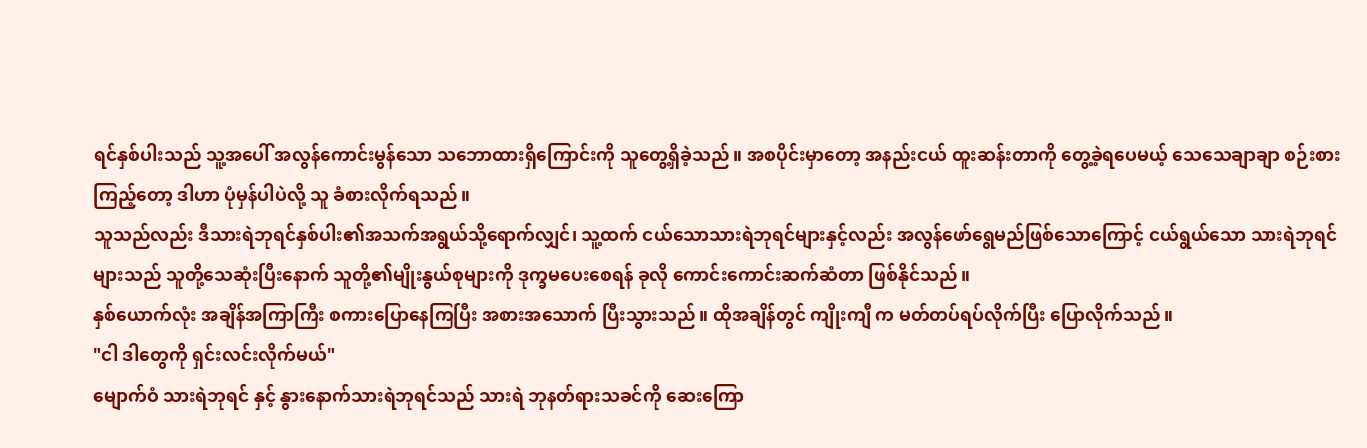ရင်နှစ်ပါးသည် သူ့အပေါ် အလွန်ကောင်းမွန်သော သဘောထားရှိကြောင်းကို သူတွေ့ရှိခဲ့သည်။ အစပိုင်းမှာတော့ အနည်းငယ် ထူးဆန်းတာကို တွေ့ခဲ့ရပေမယ့် သေသေချာချာ စဉ်းစားကြည့်တော့ ဒါဟာ ပုံမှန်ပါပဲလို့ သူ ခံစားလိုက်ရသည်။
သူသည်လည်း ဒီသားရဲဘုရင်နှစ်ပါး၏အသက်အရွယ်သို့ရောက်လျှင်၊ သူ့ထက် ငယ်သောသားရဲဘုရင်များနှင့်လည်း အလွန်ဖော်ရွေမည်ဖြစ်သောကြောင့် ငယ်ရွယ်သော သားရဲဘုရင်များသည် သူတို့သေဆုံးပြီးနောက် သူတို့၏မျိုးနွယ်စုများကို ဒုက္ခမပေးစေရန် ခုလို ကောင်းကောင်းဆက်ဆံတာ ဖြစ်နိုင်သည်။
နှစ်ယောက်လုံး အချိန်အကြာကြီး စကားပြောနေကြပြီး အစားအသောက် ပြီးသွားသည်။ ထိုအချိန်တွင် ကျိုးကျီ က မတ်တပ်ရပ်လိုက်ပြီး ပြောလိုက်သည်။
"ငါ ဒါတွေကို ရှင်းလင်းလိုက်မယ်"
မျောက်ဝံ သားရဲဘုရင် နှင့် နွားနောက်သားရဲဘုရင်သည် သားရဲ ဘုနတ်ရားသခင်ကို ဆေးကြော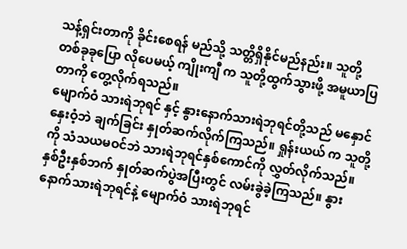သန့်ရှင်းတာကို ခိုင်းစေရန် မည်သို့ သတ္တိရှိနိုင်မည်နည်း။ သူတို့ တစ်ခုခုပြော လိုပေမယ့် ကျိုးကျီ က သူတို့ထွက်သွားဖို့ အမူယာပြတာကို တွေ့လိုက်ရသည်။
မျောက်ဝံ သားရဲဘုရင် နှင့် နွားနောက်သားရဲဘုရင်တို့သည် မနှောင်နှေးဝံ့ဘဲ ချက်ခြင်း နှုတ်ဆက်လိုက်ကြသည်။ ရှုန်းယယ် က သူတို့ကို သံသယမဝင်ဘဲ သားရဲဘုရင်နှစ်ကောင်ကို လွှတ်လိုက်သည်။
နှစ်ဦးနှစ်ဘက် နှုတ်ဆက်ပွဲအပြီးတွင် လမ်းခွဲခဲ့ကြသည်။ နွားနောက်သားရဲဘုရင်နဲ့ မျောက်ဝံ သားရဲဘုရင်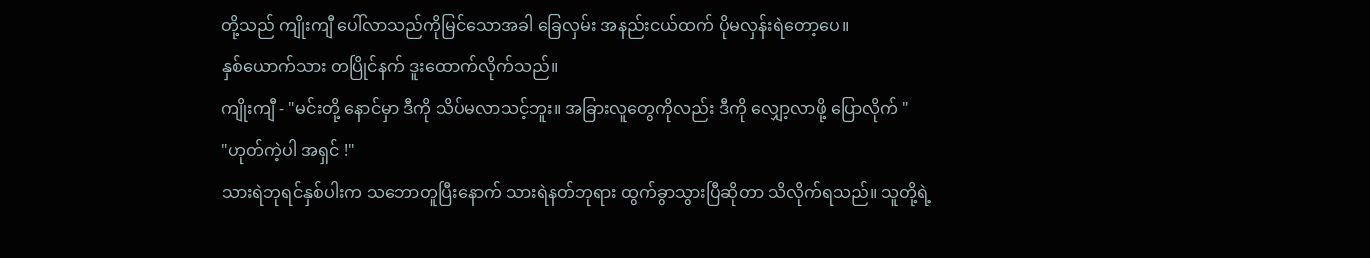တို့သည် ကျိုးကျီ ပေါ်လာသည်ကိုမြင်သောအခါ ခြေလှမ်း အနည်းငယ်ထက် ပိုမလှန်းရဲတော့ပေ။
နှစ်ယောက်သား တပြိုင်နက် ဒူးထောက်လိုက်သည်။
ကျိုးကျီ - "မင်းတို့ နောင်မှာ ဒီကို သိပ်မလာသင့်ဘူး။ အခြားလူတွေကိုလည်း ဒီကို လျှော့လာဖို့ ပြောလိုက် "
"ဟုတ်ကဲ့ပါ အရှင် !"
သားရဲဘုရင်နှစ်ပါးက သဘောတူပြီးနောက် သားရဲနတ်ဘုရား ထွက်ခွာသွားပြီဆိုတာ သိလိုက်ရသည်။ သူတို့ရဲ့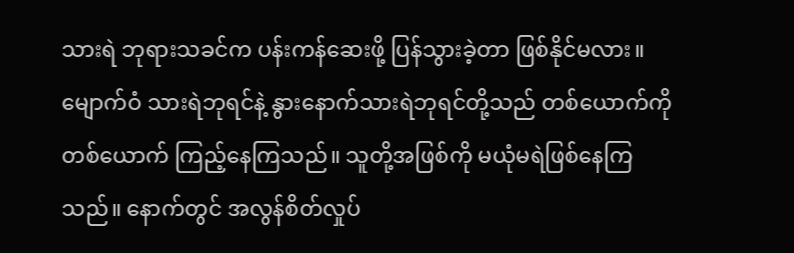သားရဲ ဘုရားသခင်က ပန်းကန်ဆေးဖို့ ပြန်သွားခဲ့တာ ဖြစ်နိုင်မလား။
မျောက်ဝံ သားရဲဘုရင်နဲ့ နွားနောက်သားရဲဘုရင်တို့သည် တစ်ယောက်ကိုတစ်ယောက် ကြည့်နေကြသည်။ သူတို့အဖြစ်ကို မယုံမရဲဖြစ်နေကြသည်။ နောက်တွင် အလွန်စိတ်လှုပ်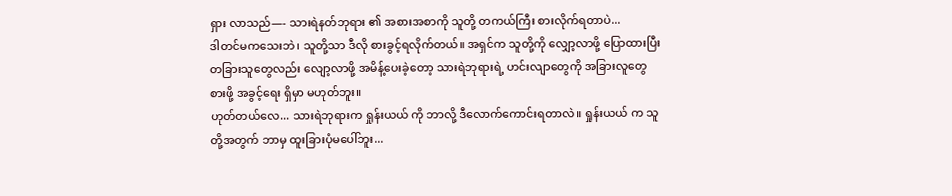ရှား လာသည်—- သားရဲနတ်ဘုရား ၏ အစားအစာကို သူတို့ တကယ်ကြီး စားလိုက်ရတာပဲ...
ဒါတင်မကသေးဘဲ၊ သူတို့သာ ဒီလို စားခွင့်ရလိုက်တယ်။ အရှင်က သူတို့ကို လျှော့လာဖို့ ပြောထားပြီး တခြားသူတွေလည်း လျော့လာဖို့ အမိန့်ပေးခဲ့တော့ သားရဲဘုရားရဲ့ ဟင်းလျာတွေကို အခြားလူတွေ စားဖို့ အခွင့်ရေး ရှိမှာ မဟုတ်ဘူး။
ဟုတ်တယ်လေ... သားရဲဘုရားက ရှုန်းယယ် ကို ဘာလို့ ဒီလောက်ကောင်းရတာလဲ။ ရှုန်းယယ် က သူတို့အတွက် ဘာမှ ထူးခြားပုံမပေါ်ဘူး...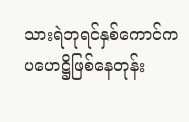သားရဲဘုရင်နှစ်ကောင်က ပဟေဋ္ဌိဖြစ်နေတုန်း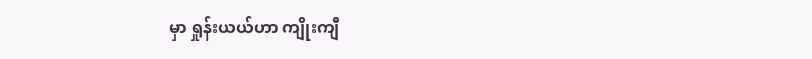မှာ ရှုန်းယယ်ဟာ ကျိုးကျီ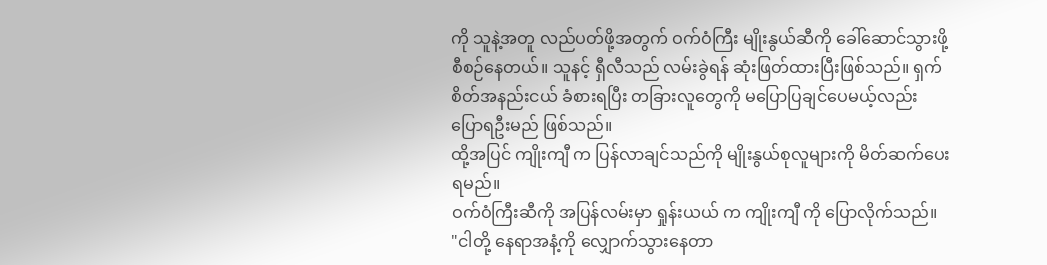ကို သူနဲ့အတူ လည်ပတ်ဖို့အတွက် ဝက်ဝံကြီး မျိုးနွယ်ဆီကို ခေါ်ဆောင်သွားဖို့ စီစဉ်နေတယ်။ သူနင့် ရှီလီသည် လမ်းခွဲရန် ဆုံးဖြတ်ထားပြီးဖြစ်သည်။ ရှက်စိတ်အနည်းငယ် ခံစားရပြီး တခြားလူတွေကို မပြောပြချင်ပေမယ့်လည်း ပြောရဦးမည် ဖြစ်သည်။
ထို့အပြင် ကျိုးကျီ က ပြန်လာချင်သည်ကို မျိုးနွယ်စုလူများကို မိတ်ဆက်ပေးရမည်။
ဝက်ဝံကြီးဆီကို အပြန်လမ်းမှာ ရှုန်းယယ် က ကျိုးကျီ ကို ပြောလိုက်သည်။
"ငါတို့ နေရာအနံ့ကို လျှောက်သွားနေတာ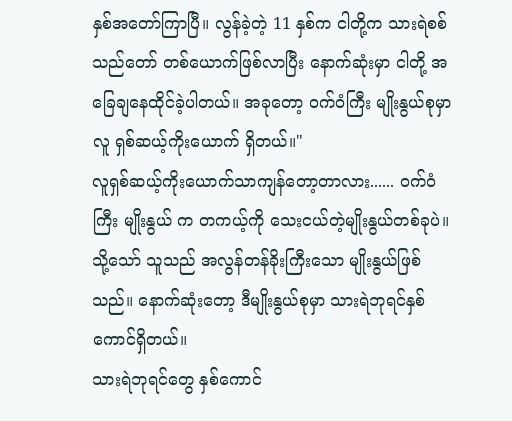နှစ်အတော်ကြာပြီ။ လွန်ခဲ့တဲ့ 11 နှစ်က ငါတို့က သားရဲစစ်သည်တော် တစ်ယောက်ဖြစ်လာပြီး နောက်ဆုံးမှာ ငါတို့ အခြေချနေထိုင်ခဲ့ပါတယ်။ အခုတော့ ဝက်ဝံကြီး မျိုးနွယ်စုမှာ လူ ရှစ်ဆယ့်ကိုးယောက် ရှိတယ်။"
လူရှစ်ဆယ့်ကိုးယောက်သာကျန်တော့တာလား...... ဝက်ဝံကြီး မျိုးနွယ် က တကယ့်ကို သေးငယ်တဲ့မျိုးနွယ်တစ်ခုပဲ။
သို့သော် သူသည် အလွန်တန်ခိုးကြီးသော မျိုးနွယ်ဖြစ်သည်။ နောက်ဆုံးတော့ ဒီမျိုးနွယ်စုမှာ သားရဲဘုရင်နှစ်ကောင်ရှိတယ်။
သားရဲဘုရင်တွေ နှစ်ကောင်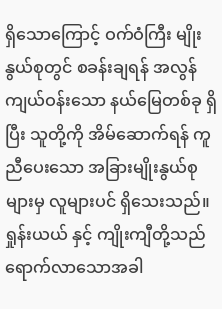ရှိသောကြောင့် ဝက်ဝံကြီး မျိုးနွယ်စုတွင် စခန်းချရန် အလွန်ကျယ်ဝန်းသော နယ်မြေတစ်ခု ရှိပြီး သူတို့ကို အိမ်ဆောက်ရန် ကူညီပေးသော အခြားမျိုးနွယ်စုများမှ လူများပင် ရှိသေးသည်။
ရှုန်းယယ် နှင့် ကျိုးကျီတို့သည် ရောက်လာသောအခါ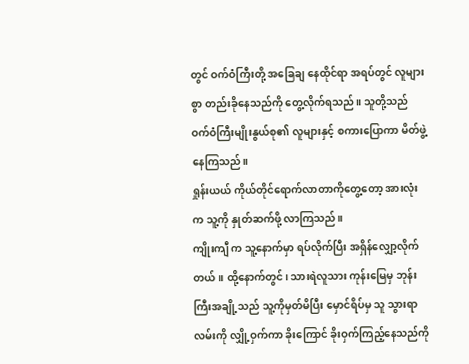တွင် ဝက်ဝံကြီးတို့ အခြေချ နေထိုင်ရာ အရပ်တွင် လူများစွာ တည်းခိုနေသည်ကို တွေ့လိုက်ရသည်။ သူတို့သည် ဝက်ဝံကြီးမျိုးနွယ်စု၏ လူများနှင့် စကားပြောကာ မိတ်ဖွဲ့နေကြသည်။
ရှုန်းယယ် ကိုယ်တိုင်ရောက်လာတာကိုတွေ့တော့ အားလုံးက သူ့ကို နှုတ်ဆက်ဖို့ လာကြသည်။
ကျိုးကျီ က သူ့နောက်မှာ ရပ်လိုက်ပြီး အရှိန်လျှော့လိုက်တယ်။ ထို့နောက်တွင်၊ သားရဲလူသား ကုန်းမြေမှ ဘုန်းကြီးအချို့သည် သူ့ကိုမှတ်မိပြီး မှောင်ရိပ်မှ သူ သွားရာလမ်းကို လျှို့ဝှက်ကာ ခိုးကြောင် ခိုးဝှက်ကြည့်နေသည်ကို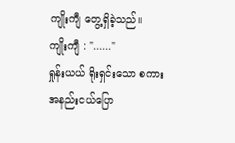ကျိုးကျီ တွေ့ရှိခဲ့သည်။
ကျိုးကျီ : "......"
ရှုန်းယယ် ရိုးရှင်းသော စကားအနည်းငယ်ပြော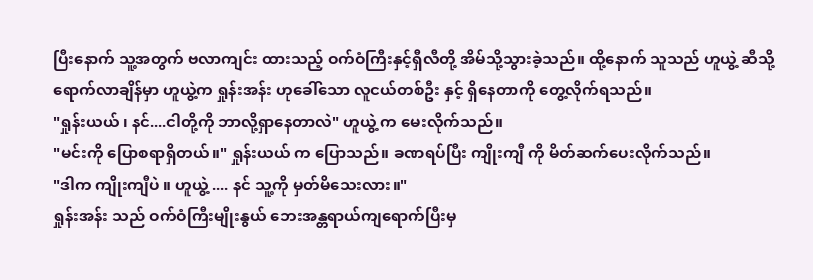ပြီးနောက် သူ့အတွက် ဗလာကျင်း ထားသည့် ဝက်ဝံကြီးနှင့်ရှီလီတို့ အိမ်သို့သွားခဲ့သည်။ ထို့နောက် သူသည် ဟူယွဲ့ ဆီသို့ရောက်လာချိန်မှာ ဟူယွဲ့က ရှုန်းအန်း ဟုခေါ်သော လူငယ်တစ်ဦး နှင့် ရှိနေတာကို တွေ့လိုက်ရသည်။
"ရှုန်းယယ် ၊ နင်....ငါတို့ကို ဘာလို့ရှာနေတာလဲ" ဟူယွဲ့ က မေးလိုက်သည်။
"မင်းကို ပြောစရာရှိတယ်။" ရှုန်းယယ် က ပြောသည်။ ခဏရပ်ပြီး ကျိုးကျီ ကို မိတ်ဆက်ပေးလိုက်သည်။
"ဒါက ကျိုးကျီပဲ ။ ဟူယွဲ့ .... နင် သူ့ကို မှတ်မိသေးလား။"
ရှုန်းအန်း သည် ဝက်ဝံကြီးမျိုးနွယ် ဘေးအန္တရာယ်ကျရောက်ပြီးမှ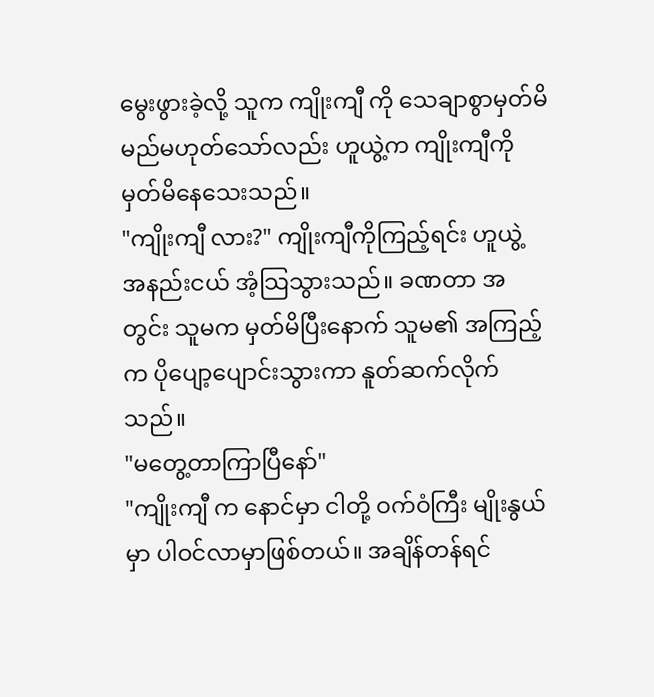မွေးဖွားခဲ့လို့ သူက ကျိုးကျီ ကို သေချာစွာမှတ်မိမည်မဟုတ်သော်လည်း ဟူယွဲ့က ကျိုးကျီကို မှတ်မိနေသေးသည်။
"ကျိုးကျီ လား?" ကျိုးကျီကိုကြည့်ရင်း ဟူယွဲ့ အနည်းငယ် အံ့သြသွားသည်။ ခဏတာ အတွင်း သူမက မှတ်မိပြီးနောက် သူမ၏ အကြည့်က ပိုပျော့ပျောင်းသွားကာ နူတ်ဆက်လိုက်သည်။
"မတွေ့တာကြာပြီနော်"
"ကျိုးကျီ က နောင်မှာ ငါတို့ ဝက်ဝံကြီး မျိုးနွယ် မှာ ပါဝင်လာမှာဖြစ်တယ်။ အချိန်တန်ရင်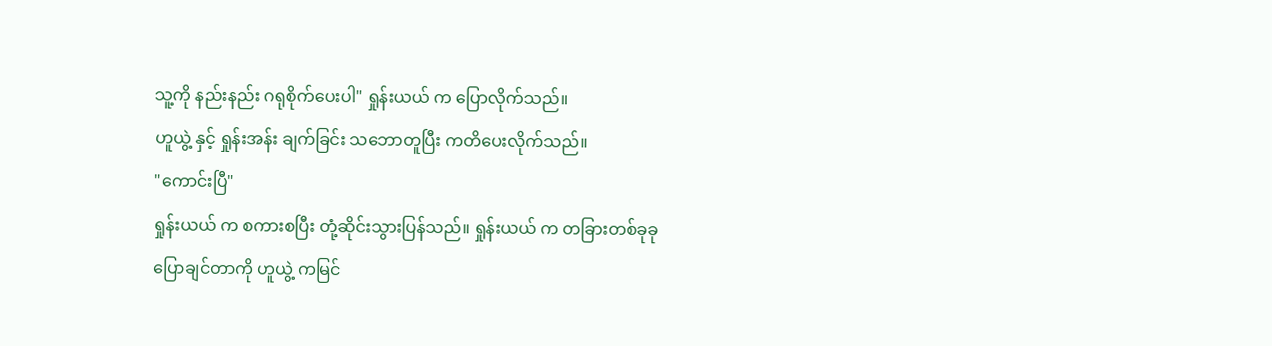သူ့ကို နည်းနည်း ဂရုစိုက်ပေးပါ" ရှုန်းယယ် က ပြောလိုက်သည်။
ဟူယွဲ့ နှင့် ရှုန်းအန်း ချက်ခြင်း သဘောတူပြီး ကတိပေးလိုက်သည်။
"ကောင်းပြီ"
ရှုန်းယယ် က စကားစပြီး တုံ့ဆိုင်းသွားပြန်သည်။ ရှုန်းယယ် က တခြားတစ်ခုခုပြောချင်တာကို ဟူယွဲ့ ကမြင်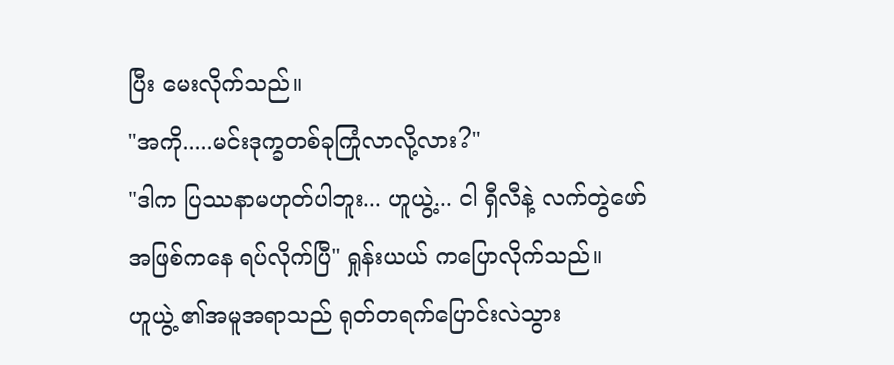ပြီး မေးလိုက်သည်။
"အကို.....မင်းဒုက္ခတစ်ခုကြုံလာလို့လား?"
"ဒါက ပြဿနာမဟုတ်ပါဘူး... ဟူယွဲ့... ငါ ရှီလီနဲ့ လက်တွဲဖော်အဖြစ်ကနေ ရပ်လိုက်ပြီ" ရှုန်းယယ် ကပြောလိုက်သည်။
ဟူယွဲ့ ၏အမူအရာသည် ရုတ်တရက်ပြောင်းလဲသွား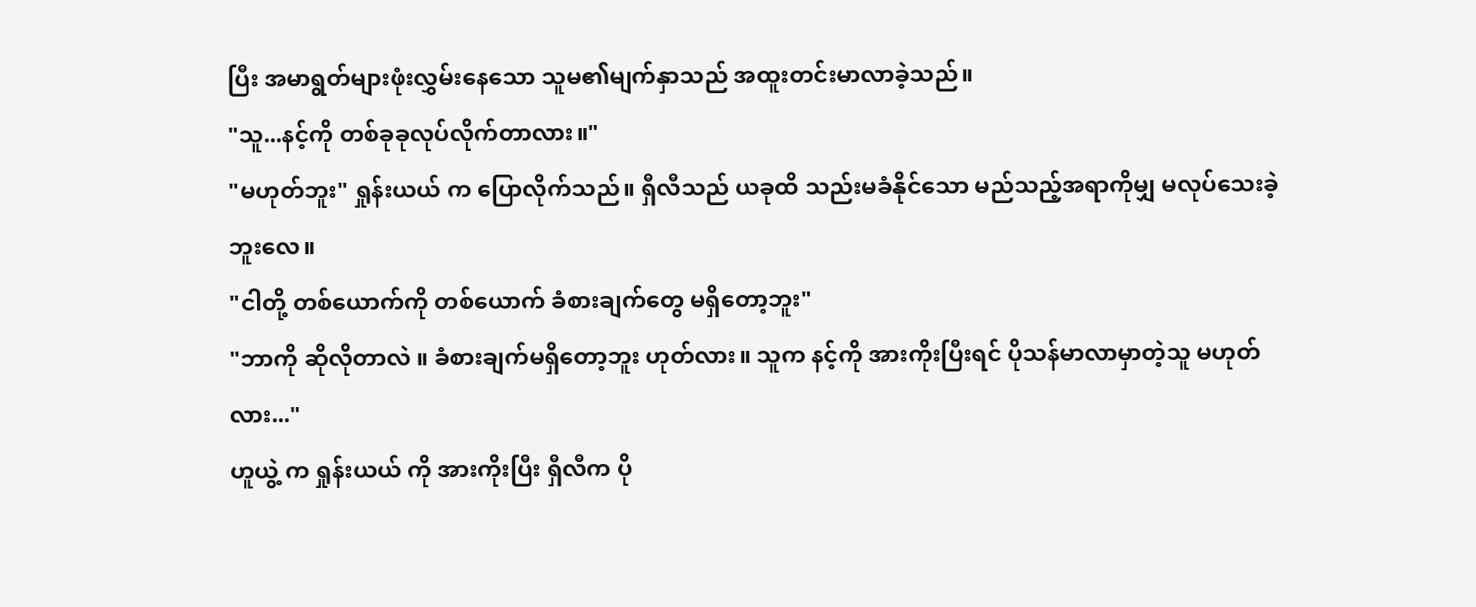ပြီး အမာရွတ်များဖုံးလွှမ်းနေသော သူမ၏မျက်နှာသည် အထူးတင်းမာလာခဲ့သည်။
"သူ...နင့်ကို တစ်ခုခုလုပ်လိုက်တာလား။"
"မဟုတ်ဘူး" ရှုန်းယယ် က ပြောလိုက်သည်။ ရှီလီသည် ယခုထိ သည်းမခံနိုင်သော မည်သည့်အရာကိုမျှ မလုပ်သေးခဲ့ဘူးလေ။
"ငါတို့ တစ်ယောက်ကို တစ်ယောက် ခံစားချက်တွေ မရှိတော့ဘူး"
"ဘာကို ဆိုလိုတာလဲ ။ ခံစားချက်မရှိတော့ဘူး ဟုတ်လား။ သူက နင့်ကို အားကိုးပြီးရင် ပိုသန်မာလာမှာတဲ့သူ မဟုတ်လား..."
ဟူယွဲ့ က ရှုန်းယယ် ကို အားကိုးပြီး ရှီလီက ပို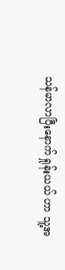သန်မာလာပြီးနောက် ရှုန်းယယ် ဟာ သူ့အ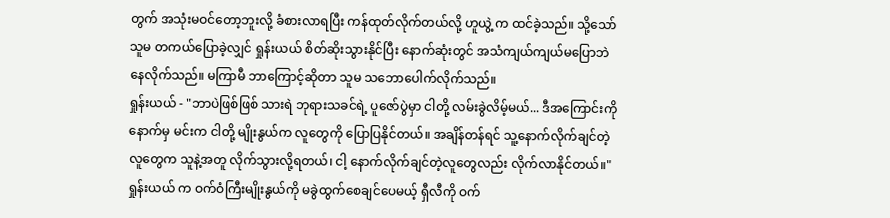တွက် အသုံးမဝင်တော့ဘူးလို့ ခံစားလာရပြီး ကန်ထုတ်လိုက်တယ်လို့ ဟူယွဲ့ က ထင်ခဲ့သည်။ သို့သော် သူမ တကယ်ပြောခဲ့လျှင် ရှုန်းယယ် စိတ်ဆိုးသွားနိုင်ပြီး နောက်ဆုံးတွင် အသံကျယ်ကျယ်မပြောဘဲ နေလိုက်သည်။ မကြာမီ ဘာကြောင့်ဆိုတာ သူမ သဘောပေါက်လိုက်သည်။
ရှုန်းယယ် - "ဘာပဲဖြစ်ဖြစ် သားရဲ ဘုရားသခင်ရဲ့ ပူဇော်ပွဲမှာ ငါတို့ လမ်းခွဲလိမ့်မယ်... ဒီအကြောင်းကို နောက်မှ မင်းက ငါတို့ မျိုးနွယ်က လူတွေကို ပြောပြနိုင်တယ်။ အချိန်တန်ရင် သူ့နောက်လိုက်ချင်တဲ့လူတွေက သူနဲ့အတူ လိုက်သွားလို့ရတယ်၊ ငါ့ နောက်လိုက်ချင်တဲ့လူတွေလည်း လိုက်လာနိုင်တယ်။"
ရှုန်းယယ် က ဝက်ဝံကြီးမျိုးနွယ်ကို မခွဲထွက်စေချင်ပေမယ့် ရှီလီကို ဝက်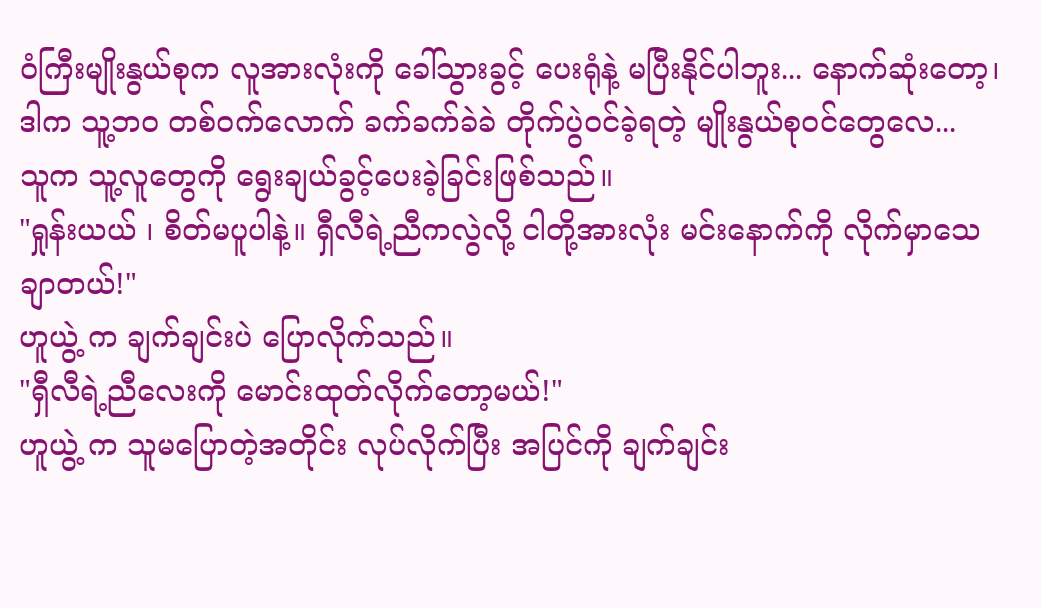ဝံကြီးမျိုးနွယ်စုက လူအားလုံးကို ခေါ်သွားခွင့် ပေးရုံနဲ့ မပြီးနိုင်ပါဘူး... နောက်ဆုံးတော့၊ ဒါက သူ့ဘဝ တစ်ဝက်လောက် ခက်ခက်ခဲခဲ တိုက်ပွဲဝင်ခဲ့ရတဲ့ မျိုးနွယ်စုဝင်တွေလေ...
သူက သူ့လူတွေကို ရွေးချယ်ခွင့်ပေးခဲ့ခြင်းဖြစ်သည်။
"ရှုန်းယယ် ၊ စိတ်မပူပါနဲ့။ ရှီလီရဲ့ညီကလွဲလို့ ငါတို့အားလုံး မင်းနောက်ကို လိုက်မှာသေချာတယ်!"
ဟူယွဲ့ က ချက်ချင်းပဲ ပြောလိုက်သည်။
"ရှီလီရဲ့ညီလေးကို မောင်းထုတ်လိုက်တော့မယ်!"
ဟူယွဲ့ က သူမပြောတဲ့အတိုင်း လုပ်လိုက်ပြီး အပြင်ကို ချက်ချင်း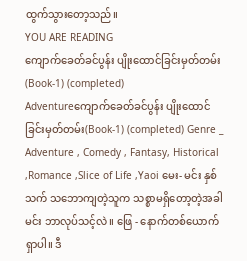ထွက်သွားတော့သည်။
YOU ARE READING
ကျောက်ခေတ်ခင်ပွန်း ပျိုးထောင်ခြင်းမှတ်တမ်း(Book-1) (completed)
Adventureကျောက်ခေတ်ခင်ပွန်း ပျိုးထောင်ခြင်းမှတ်တမ်း(Book-1) (completed) Genre _ Adventure , Comedy , Fantasy, Historical ,Romance ,Slice of Life ,Yaoi မေး- မင်း နှစ်သက် သဘောကျတဲ့သူက သစ္စာမရှိတော့တဲ့အခါ မင်း ဘာလုပ်သင့်လဲ။ ဖြေ - နောက်တစ်ယောက်ရှာပါ။ ဒီ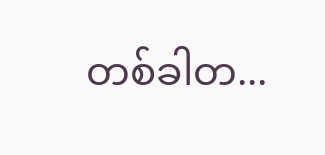တစ်ခါတ...